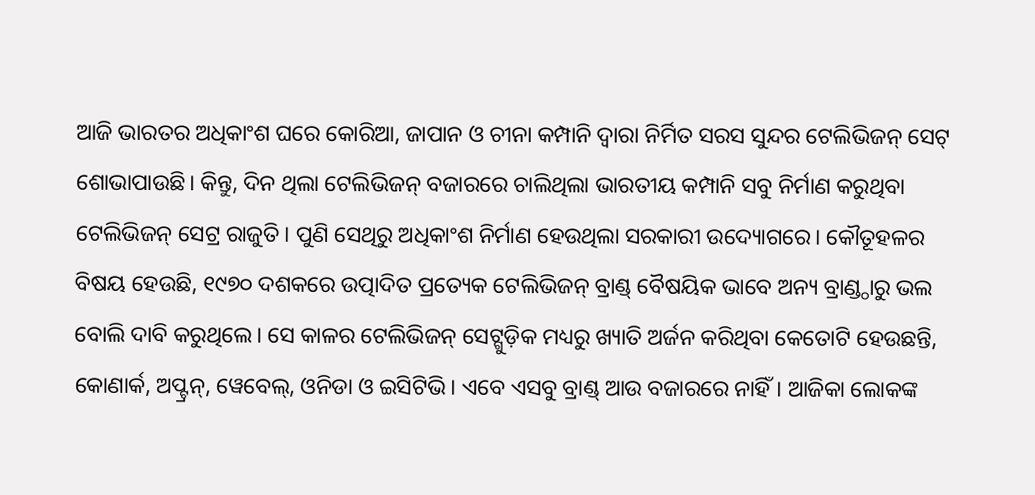ଆଜି ଭାରତର ଅଧିକାଂଶ ଘରେ କୋରିଆ, ଜାପାନ ଓ ଚୀନା କମ୍ପାନି ଦ୍ବାରା ନିର୍ମିତ ସରସ ସୁନ୍ଦର ଟେଲିଭିଜନ୍ ସେଟ୍ ଶୋଭାପାଉଛି। କିନ୍ତୁ, ଦିନ ଥିଲା ଟେଲିଭିଜନ୍ ବଜାରରେ ଚାଲିଥିଲା ଭାରତୀୟ କମ୍ପାନି ସବୁ ନିର୍ମାଣ କରୁଥିବା ଟେଲିଭିଜନ୍ ସେଟ୍ର ରାଜୁତି। ପୁଣି ସେଥିରୁ ଅଧିକାଂଶ ନିର୍ମାଣ ହେଉଥିଲା ସରକାରୀ ଉଦ୍ୟୋଗରେ। କୌତୂହଳର ବିଷୟ ହେଉଛି, ୧୯୭୦ ଦଶକରେ ଉତ୍ପାଦିତ ପ୍ରତ୍ୟେକ ଟେଲିଭିଜନ୍ ବ୍ରାଣ୍ଡ୍ ବୈଷୟିକ ଭାବେ ଅନ୍ୟ ବ୍ରାଣ୍ଡ୍ଠାରୁ ଭଲ ବୋଲି ଦାବି କରୁଥିଲେ। ସେ କାଳର ଟେଲିଭିଜନ୍ ସେଟ୍ଗୁଡ଼ିକ ମଧ୍ୟରୁ ଖ୍ୟାତି ଅର୍ଜନ କରିଥିବା କେତୋଟି ହେଉଛନ୍ତି, କୋଣାର୍କ, ଅପ୍ଟ୍ରନ୍, ୱେବେଲ୍, ଓନିଡା ଓ ଇସିଟିଭି। ଏବେ ଏସବୁ ବ୍ରାଣ୍ଡ୍ ଆଉ ବଜାରରେ ନାହିଁ। ଆଜିକା ଲୋକଙ୍କ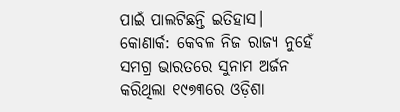ପାଇଁ ପାଲଟିଛନ୍ତି ଇତିହାସ।
କୋଣାର୍କ: କେବଳ ନିଜ ରାଜ୍ୟ ନୁହେଁ ସମଗ୍ର ଭାରତରେ ସୁନାମ ଅର୍ଜନ କରିଥିଲା ୧୯୭୩ରେ ଓଡ଼ିଶା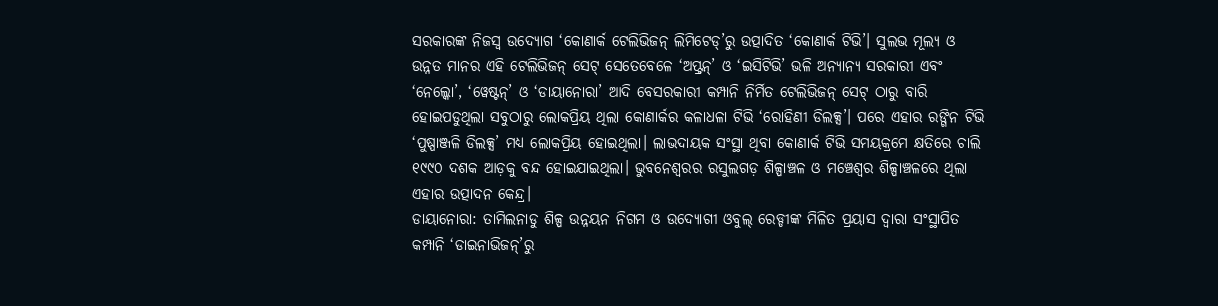ସରକାରଙ୍କ ନିଜସ୍ବ ଉଦ୍ୟୋଗ ‘କୋଣାର୍କ ଟେଲିଭିଜନ୍ ଲିମିଟେଡ୍’ରୁ ଉତ୍ପାଦିତ ‘କୋଣାର୍କ ଟିଭି’। ସୁଲଭ ମୂଲ୍ୟ ଓ ଉନ୍ନତ ମାନର ଏହି ଟେଲିଭିଜନ୍ ସେଟ୍ ସେତେବେଳେ ‘ଅପ୍ଟ୍ରନ୍’ ଓ ‘ଇସିଟିଭି’ ଭଳି ଅନ୍ୟାନ୍ୟ ସରକାରୀ ଏବଂ ‘ନେଲ୍କୋ’, ‘ୱେଷ୍ଟନ୍’ ଓ ‘ଡାୟାନୋରା’ ଆଦି ବେସରକାରୀ କମ୍ପାନି ନିର୍ମିତ ଟେଲିଭିଜନ୍ ସେଟ୍ ଠାରୁ ବାରି ହୋଇପଡୁଥିଲା ସବୁଠାରୁ ଲୋକପ୍ରିୟ ଥିଲା କୋଣାର୍କର କଳାଧଳା ଟିଭି ‘ରୋହିଣୀ ଡିଲକ୍ସ’। ପରେ ଏହାର ରଙ୍ଗିନ ଟିଭି ‘ପୁଷ୍ପାଞ୍ଜଳି ଡିଲକ୍ସ’ ମଧ୍ୟ ଲୋକପ୍ରିୟ ହୋଇଥିଲା। ଲାଭଦାୟକ ସଂସ୍ଥା ଥିବା କୋଣାର୍କ ଟିଭି ସମୟକ୍ରମେ କ୍ଷତିରେ ଚାଲି ୧୯୯୦ ଦଶକ ଆଡ଼କୁ ବନ୍ଦ ହୋଇଯାଇଥିଲା। ଭୁବନେଶ୍ବରର ରସୁଲଗଡ଼ ଶିଳ୍ପାଞ୍ଚଳ ଓ ମଞ୍ଚେଶ୍ବର ଶିଳ୍ପାଞ୍ଚଳରେ ଥିଲା ଏହାର ଉତ୍ପାଦନ କେନ୍ଦ୍ର।
ଡାୟାନୋରା: ତାମିଲନାଡୁ ଶିଳ୍ପ ଉନ୍ନୟନ ନିଗମ ଓ ଉଦ୍ୟୋଗୀ ଓବୁଲ୍ ରେଡ୍ଡୀଙ୍କ ମିଳିତ ପ୍ରୟାସ ଦ୍ବାରା ସଂସ୍ଥାପିତ କମ୍ପାନି ‘ଡାଇନାଭିଜନ୍’ରୁ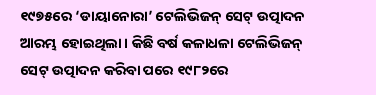୧୯୭୫ରେ ‘ଡାୟାନୋରା’ ଟେଲିଭିଜନ୍ ସେଟ୍ ଉତ୍ପାଦନ ଆରମ୍ଭ ହୋଇଥିଲା। କିଛି ବର୍ଷ କଳାଧଳା ଟେଲିଭିଜନ୍ ସେଟ୍ ଉତ୍ପାଦନ କରିବା ପରେ ୧୯୮୨ରେ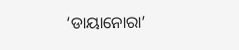‘ଡାୟାନୋରା’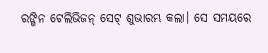ରଙ୍ଗିନ ଟେଲିଭିଜନ୍ ସେଟ୍ ଶୁଭାରମ୍ଭ କଲା। ସେ ସମୟରେ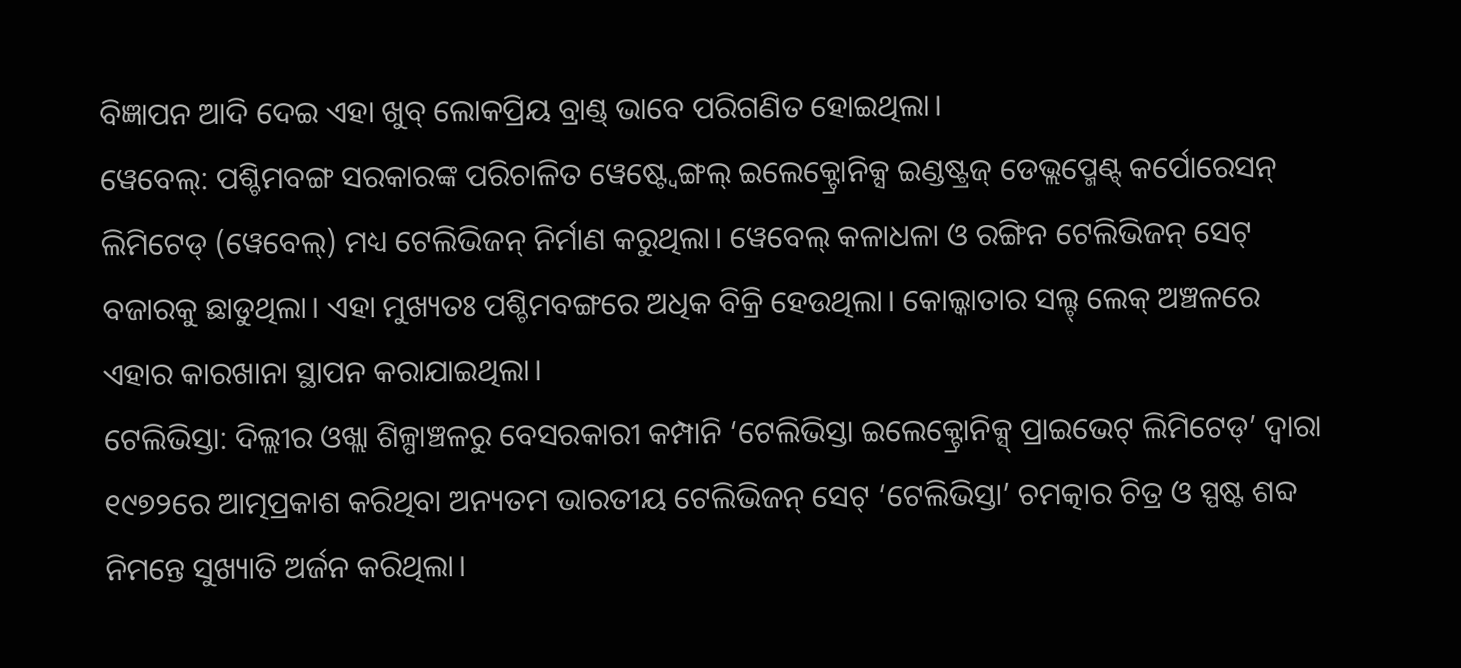ବିଜ୍ଞାପନ ଆଦି ଦେଇ ଏହା ଖୁବ୍ ଲୋକପ୍ରିୟ ବ୍ରାଣ୍ଡ୍ ଭାବେ ପରିଗଣିତ ହୋଇଥିଲା।
ୱେବେଲ୍: ପଶ୍ଚିମବଙ୍ଗ ସରକାରଙ୍କ ପରିଚାଳିତ ୱେଷ୍ଟ୍ବେଙ୍ଗଲ୍ ଇଲେକ୍ଟ୍ରୋନିକ୍ସ ଇଣ୍ଡଷ୍ଟ୍ରଜ୍ ଡେଭ୍ଲପ୍ମେଣ୍ଟ୍ କର୍ପୋରେସନ୍ ଲିମିଟେଡ୍ (ୱେବେଲ୍) ମଧ୍ୟ ଟେଲିଭିଜନ୍ ନିର୍ମାଣ କରୁଥିଲା। ୱେବେଲ୍ କଳାଧଳା ଓ ରଙ୍ଗିନ ଟେଲିଭିଜନ୍ ସେଟ୍ ବଜାରକୁ ଛାଡୁଥିଲା। ଏହା ମୁଖ୍ୟତଃ ପଶ୍ଚିମବଙ୍ଗରେ ଅଧିକ ବିକ୍ରି ହେଉଥିଲା। କୋଲ୍କାତାର ସଲ୍ଟ୍ ଲେକ୍ ଅଞ୍ଚଳରେ ଏହାର କାରଖାନା ସ୍ଥାପନ କରାଯାଇଥିଲା।
ଟେଲିଭିସ୍ତା: ଦିଲ୍ଲୀର ଓଖ୍ଲା ଶିଳ୍ପାଞ୍ଚଳରୁ ବେସରକାରୀ କମ୍ପାନି ‘ଟେଲିଭିସ୍ତା ଇଲେକ୍ଟ୍ରୋନିକ୍ସ୍ ପ୍ରାଇଭେଟ୍ ଲିମିଟେଡ୍’ ଦ୍ବାରା ୧୯୭୨ରେ ଆତ୍ମପ୍ରକାଶ କରିଥିବା ଅନ୍ୟତମ ଭାରତୀୟ ଟେଲିଭିଜନ୍ ସେଟ୍ ‘ଟେଲିଭିସ୍ତା’ ଚମତ୍କାର ଚିତ୍ର ଓ ସ୍ପଷ୍ଟ ଶବ୍ଦ ନିମନ୍ତେ ସୁଖ୍ୟାତି ଅର୍ଜନ କରିଥିଲା।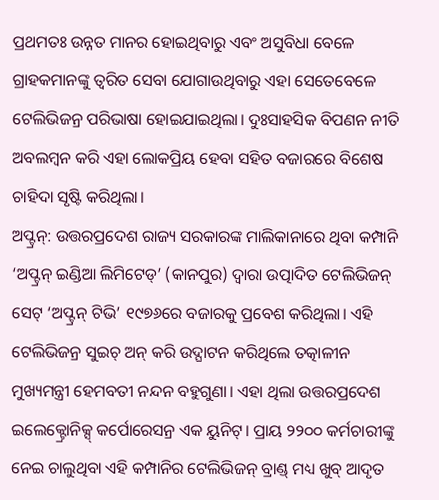ପ୍ରଥମତଃ ଉନ୍ନତ ମାନର ହୋଇଥିବାରୁ ଏବଂ ଅସୁବିଧା ବେଳେ ଗ୍ରାହକମାନଙ୍କୁ ତ୍ବରିତ ସେବା ଯୋଗାଉଥିବାରୁ ଏହା ସେତେବେଳେ ଟେଲିଭିଜନ୍ର ପରିଭାଷା ହୋଇଯାଇଥିଲା। ଦୁଃସାହସିକ ବିପଣନ ନୀତି ଅବଲମ୍ବନ କରି ଏହା ଲୋକପ୍ରିୟ ହେବା ସହିତ ବଜାରରେ ବିଶେଷ ଚାହିଦା ସୃଷ୍ଟି କରିଥିଲା।
ଅପ୍ଟ୍ରନ୍: ଉତ୍ତରପ୍ରଦେଶ ରାଜ୍ୟ ସରକାରଙ୍କ ମାଲିକାନାରେ ଥିବା କମ୍ପାନି ‘ଅପ୍ଟ୍ରନ୍ ଇଣ୍ଡିଆ ଲିମିଟେଡ୍’ (କାନପୁର) ଦ୍ବାରା ଉତ୍ପାଦିତ ଟେଲିଭିଜନ୍ ସେଟ୍ ‘ଅପ୍ଟ୍ରନ୍ ଟିଭି’ ୧୯୭୬ରେ ବଜାରକୁ ପ୍ରବେଶ କରିଥିଲା। ଏହି ଟେଲିଭିଜନ୍ର ସୁଇଚ୍ ଅନ୍ କରି ଉଦ୍ଘାଟନ କରିଥିଲେ ତତ୍କାଳୀନ ମୁଖ୍ୟମନ୍ତ୍ରୀ ହେମବତୀ ନନ୍ଦନ ବହୁଗୁଣା। ଏହା ଥିଲା ଉତ୍ତରପ୍ରଦେଶ ଇଲେକ୍ଟ୍ରୋନିକ୍ସ୍ କର୍ପୋରେସନ୍ର ଏକ ୟୁନିଟ୍। ପ୍ରାୟ ୨୨୦୦ କର୍ମଚାରୀଙ୍କୁ ନେଇ ଚାଲୁଥିବା ଏହି କମ୍ପାନିର ଟେଲିଭିଜନ୍ ବ୍ରାଣ୍ଡ୍ ମଧ୍ୟ ଖୁବ୍ ଆଦୃତ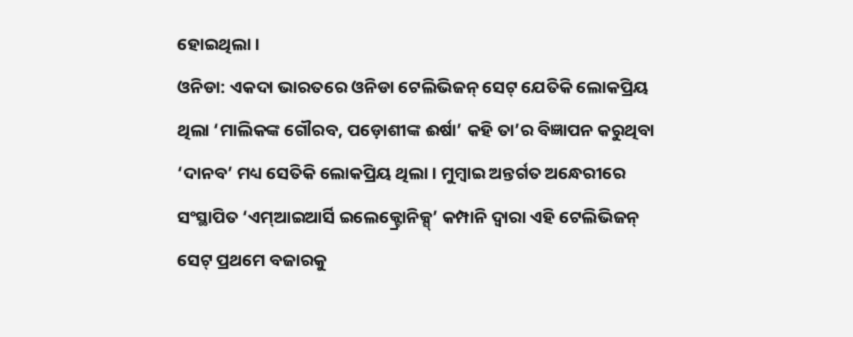ହୋଇଥିଲା।
ଓନିଡା: ଏକଦା ଭାରତରେ ଓନିଡା ଟେଲିଭିଜନ୍ ସେଟ୍ ଯେତିକି ଲୋକପ୍ରିୟ ଥିଲା ‘ମାଲିକଙ୍କ ଗୌରବ, ପଡ଼ୋଶୀଙ୍କ ଈର୍ଷା’ କହି ତା’ର ବିଜ୍ଞାପନ କରୁଥିବା ‘ଦାନବ’ ମଧ୍ୟ ସେତିକି ଲୋକପ୍ରିୟ ଥିଲା। ମୁମ୍ବାଇ ଅନ୍ତର୍ଗତ ଅନ୍ଧେରୀରେ ସଂସ୍ଥାପିତ ‘ଏମ୍ଆଇଆର୍ସି ଇଲେକ୍ଟ୍ରୋନିକ୍ସ୍’ କମ୍ପାନି ଦ୍ବାରା ଏହି ଟେଲିଭିଜନ୍ ସେଟ୍ ପ୍ରଥମେ ବଜାରକୁ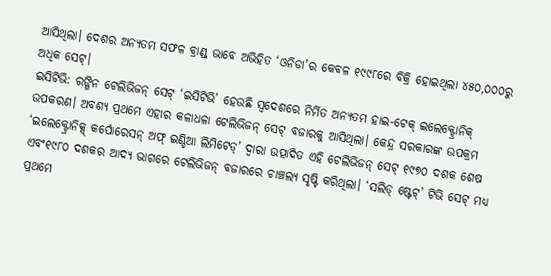ଆସିଥିଲା। ଦେଶର ଅନ୍ୟତମ ସଫଳ ବ୍ରାଣ୍ଡ୍ ଭାବେ ଅଭିହିତ ‘ଓନିଡା’ର କେବଳ ୧୯୯୮ରେ ବିକ୍ରି ହୋଇଥିଲା ୪୫୦,୦୦୦ରୁ ଅଧିକ ସେଟ୍।
ଇସିଟିଭି: ରଙ୍ଗିନ ଟେଲିଭିଜନ୍ ସେଟ୍ ‘ଇସିଟିଭି’ ହେଉଛି ସ୍ବଦେଶରେ ନିର୍ମିତ ଅନ୍ୟତମ ହାଇ-ଟେକ୍ ଇଲେକ୍ଟ୍ରୋନିକ୍ ଉପକରଣ। ଅବଶ୍ୟ ପ୍ରଥମେ ଏହାର କଳାଧଳା ଟେଲିଭିଜନ୍ ସେଟ୍ ବଜାରକୁ ଆସିଥିଲା। କେନ୍ଦ୍ର ସରକାରଙ୍କ ଉପକ୍ରମ ‘ଇଲେକ୍ଟ୍ରୋନିକ୍ସ୍ କର୍ପୋରେସନ୍ ଅଫ୍ ଇଣ୍ଡିଆ ଲିମିଟେଡ୍’ ଦ୍ବାରା ଉତ୍ପାଦିତ ଏହି ଟେଲିଭିଜନ୍ ସେଟ୍ ୧୯୭୦ ଦଶକ ଶେଷ ଏବଂ୧୯୮୦ ଦଶକର ଆଦ୍ୟ ଭାଗରେ ଟେଲିଭିଜନ୍ ବଜାରରେ ଚାଞ୍ଚଲ୍ୟ ସୃଷ୍ଟି କରିଥିଲା। ‘ସଲିଡ୍ ଷ୍ଟେଟ୍’ ଟିଭି ସେଟ୍ ମଧ୍ୟ ପ୍ରଥମେ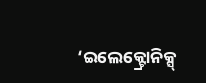‘ଇଲେକ୍ଟ୍ରୋନିକ୍ସ୍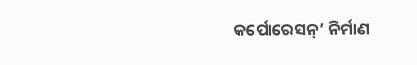କର୍ପୋରେସନ୍’ ନିର୍ମାଣ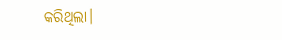କରିଥିଲା।